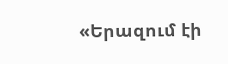«Երազում էի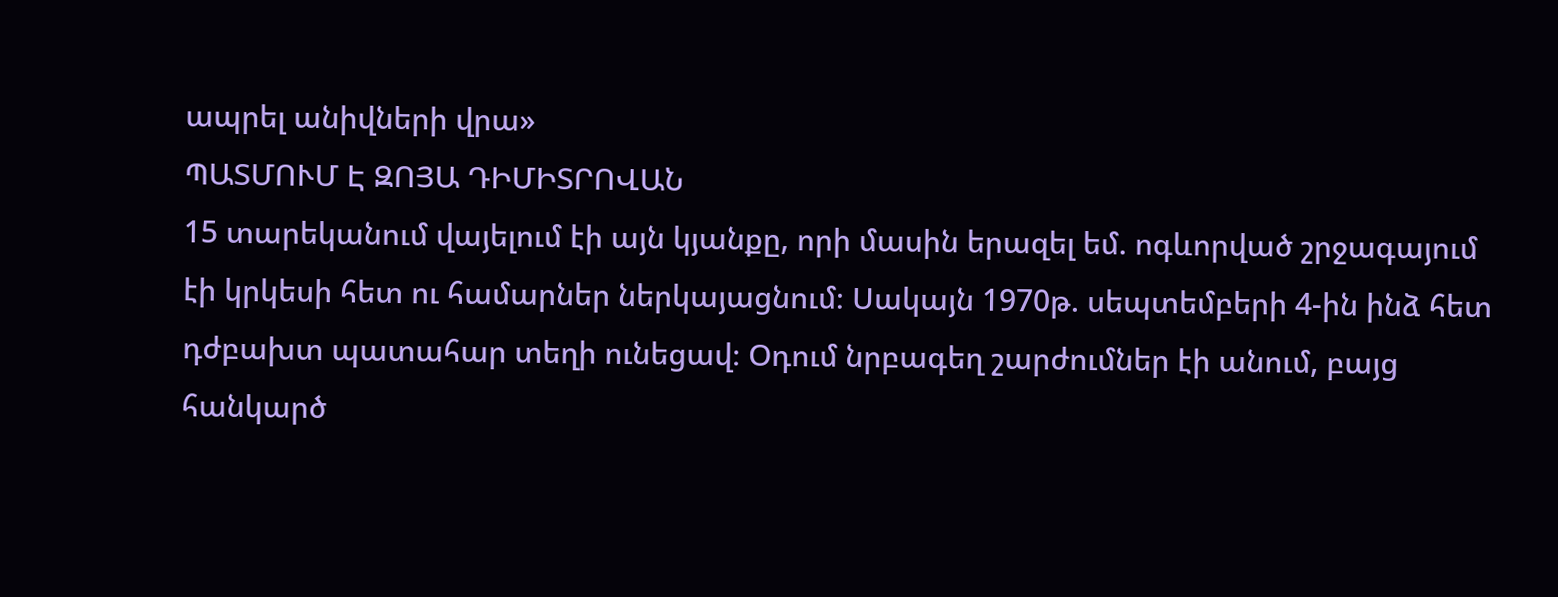ապրել անիվների վրա»
ՊԱՏՄՈՒՄ Է ԶՈՅԱ ԴԻՄԻՏՐՈՎԱՆ
15 տարեկանում վայելում էի այն կյանքը, որի մասին երազել եմ. ոգևորված շրջագայում էի կրկեսի հետ ու համարներ ներկայացնում։ Սակայն 1970թ. սեպտեմբերի 4-ին ինձ հետ դժբախտ պատահար տեղի ունեցավ։ Օդում նրբագեղ շարժումներ էի անում, բայց հանկարծ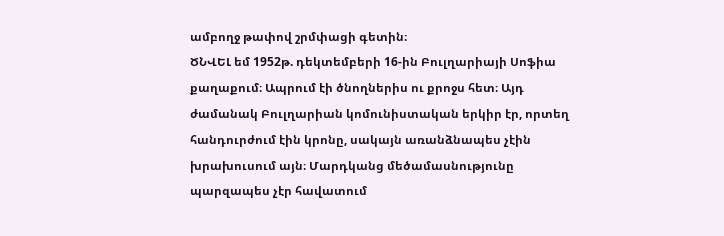ամբողջ թափով շրմփացի գետին։
ԾՆՎԵԼ եմ 1952թ. դեկտեմբերի 16-ին Բուլղարիայի Սոֆիա քաղաքում։ Ապրում էի ծնողներիս ու քրոջս հետ։ Այդ ժամանակ Բուլղարիան կոմունիստական երկիր էր, որտեղ հանդուրժում էին կրոնը, սակայն առանձնապես չէին խրախուսում այն։ Մարդկանց մեծամասնությունը պարզապես չէր հավատում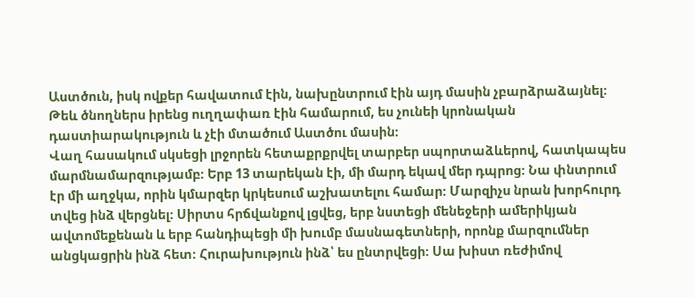Աստծուն, իսկ ովքեր հավատում էին, նախընտրում էին այդ մասին չբարձրաձայնել։ Թեև ծնողներս իրենց ուղղափառ էին համարում, ես չունեի կրոնական դաստիարակություն և չէի մտածում Աստծու մասին։
Վաղ հասակում սկսեցի լրջորեն հետաքրքրվել տարբեր սպորտաձևերով, հատկապես մարմնամարզությամբ։ Երբ 13 տարեկան էի, մի մարդ եկավ մեր դպրոց։ Նա փնտրում էր մի աղջկա, որին կմարզեր կրկեսում աշխատելու համար։ Մարզիչս նրան խորհուրդ տվեց ինձ վերցնել։ Սիրտս հրճվանքով լցվեց, երբ նստեցի մենեջերի ամերիկյան ավտոմեքենան և երբ հանդիպեցի մի խումբ մասնագետների, որոնք մարզումներ անցկացրին ինձ հետ։ Հուրախություն ինձ՝ ես ընտրվեցի։ Սա խիստ ռեժիմով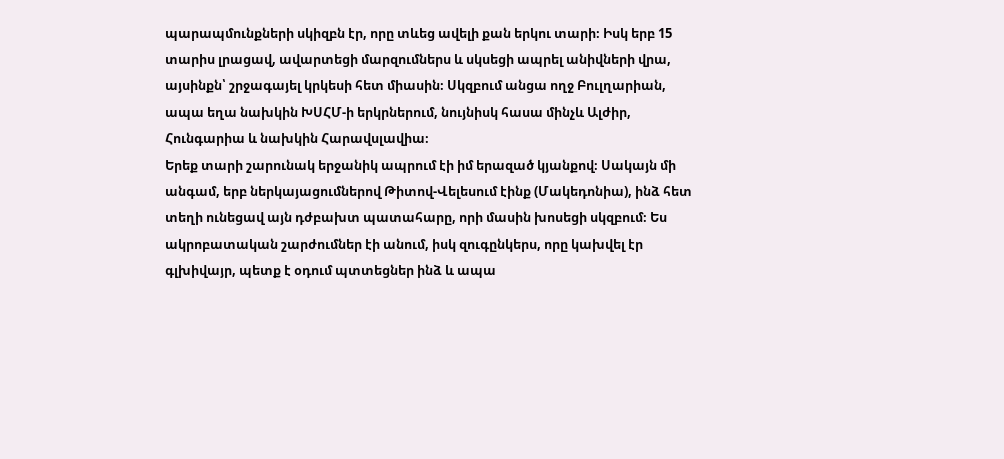պարապմունքների սկիզբն էր, որը տևեց ավելի քան երկու տարի։ Իսկ երբ 15 տարիս լրացավ, ավարտեցի մարզումներս և սկսեցի ապրել անիվների վրա, այսինքն՝ շրջագայել կրկեսի հետ միասին։ Սկզբում անցա ողջ Բուլղարիան, ապա եղա նախկին ԽՍՀՄ-ի երկրներում, նույնիսկ հասա մինչև Ալժիր, Հունգարիա և նախկին Հարավսլավիա։
Երեք տարի շարունակ երջանիկ ապրում էի իմ երազած կյանքով։ Սակայն մի անգամ, երբ ներկայացումներով Թիտով-Վելեսում էինք (Մակեդոնիա), ինձ հետ տեղի ունեցավ այն դժբախտ պատահարը, որի մասին խոսեցի սկզբում։ Ես ակրոբատական շարժումներ էի անում, իսկ զուգընկերս, որը կախվել էր գլխիվայր, պետք է օդում պտտեցներ ինձ և ապա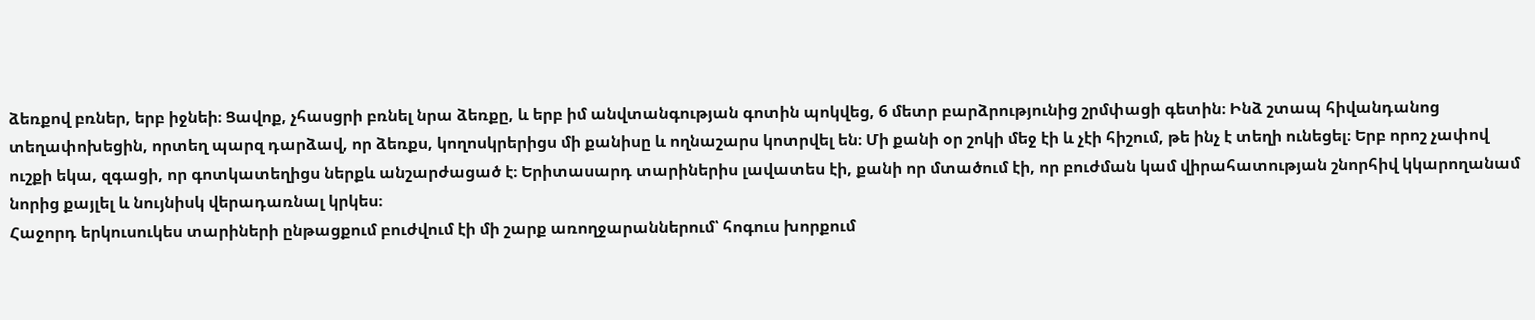ձեռքով բռներ, երբ իջնեի։ Ցավոք, չհասցրի բռնել նրա ձեռքը, և երբ իմ անվտանգության գոտին պոկվեց, 6 մետր բարձրությունից շրմփացի գետին։ Ինձ շտապ հիվանդանոց տեղափոխեցին, որտեղ պարզ դարձավ, որ ձեռքս, կողոսկրերիցս մի քանիսը և ողնաշարս կոտրվել են։ Մի քանի օր շոկի մեջ էի և չէի հիշում, թե ինչ է տեղի ունեցել։ Երբ որոշ չափով ուշքի եկա, զգացի, որ գոտկատեղիցս ներքև անշարժացած է։ Երիտասարդ տարիներիս լավատես էի, քանի որ մտածում էի, որ բուժման կամ վիրահատության շնորհիվ կկարողանամ նորից քայլել և նույնիսկ վերադառնալ կրկես։
Հաջորդ երկուսուկես տարիների ընթացքում բուժվում էի մի շարք առողջարաններում՝ հոգուս խորքում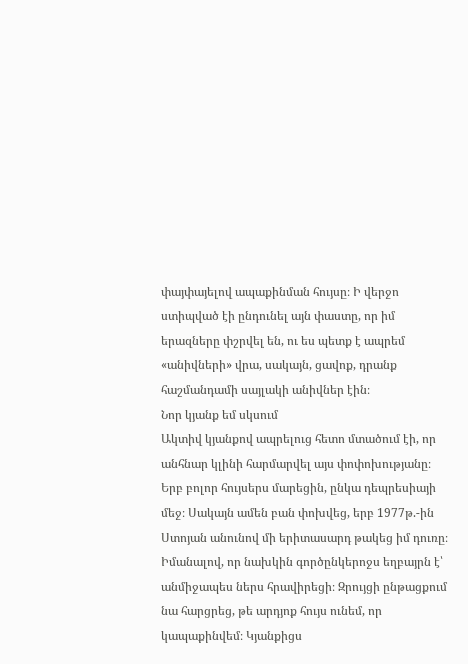փայփայելով ապաքինման հույսը։ Ի վերջո ստիպված էի ընդունել այն փաստը, որ իմ երազները փշրվել են, ու ես պետք է ապրեմ «անիվների» վրա, սակայն, ցավոք, դրանք հաշմանդամի սայլակի անիվներ էին։
Նոր կյանք եմ սկսում
Ակտիվ կյանքով ապրելուց հետո մտածում էի, որ անհնար կլինի հարմարվել այս փոփոխությանը։ Երբ բոլոր հույսերս մարեցին, ընկա դեպրեսիայի մեջ։ Սակայն ամեն բան փոխվեց, երբ 1977թ.-ին Ստոյան անունով մի երիտասարդ թակեց իմ դուռը։ Իմանալով, որ նախկին գործընկերոջս եղբայրն է՝ անմիջապես ներս հրավիրեցի։ Զրույցի ընթացքում նա հարցրեց, թե արդյոք հույս ունեմ, որ կապաքինվեմ։ Կյանքիցս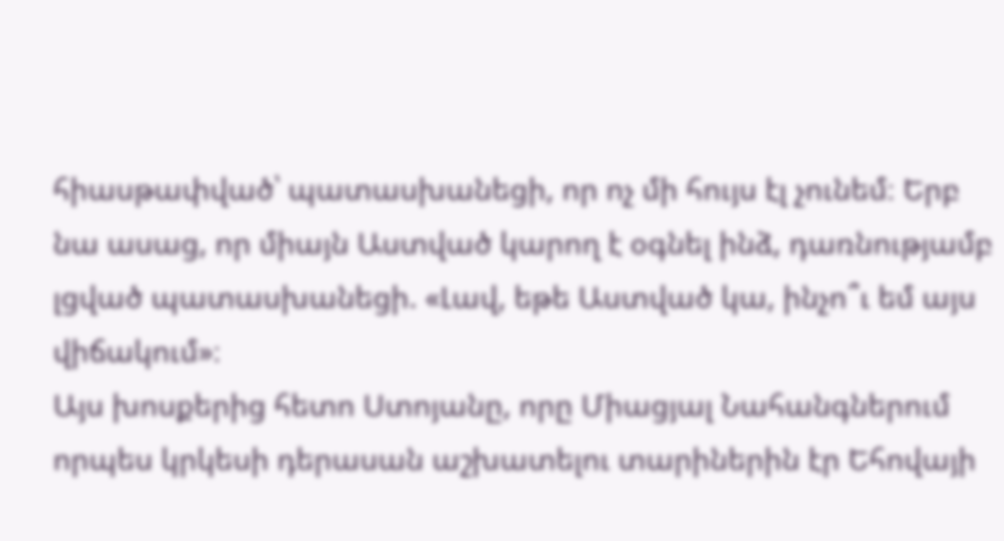հիասթափված՝ պատասխանեցի, որ ոչ մի հույս էլ չունեմ։ Երբ նա ասաց, որ միայն Աստված կարող է օգնել ինձ, դառնությամբ լցված պատասխանեցի. «Լավ, եթե Աստված կա, ինչո՞ւ եմ այս վիճակում»։
Այս խոսքերից հետո Ստոյանը, որը Միացյալ Նահանգներում որպես կրկեսի դերասան աշխատելու տարիներին էր Եհովայի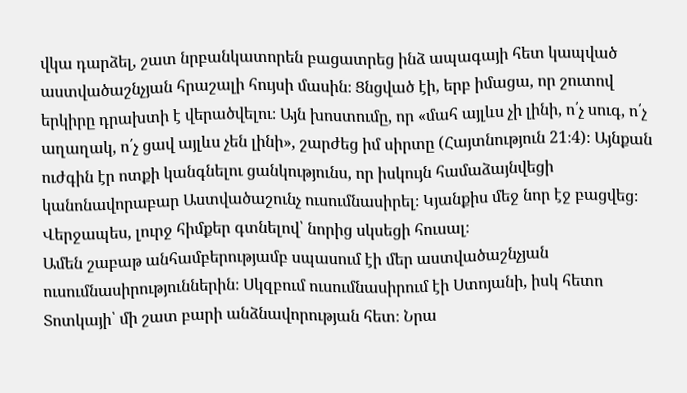վկա դարձել, շատ նրբանկատորեն բացատրեց ինձ ապագայի հետ կապված աստվածաշնչյան հրաշալի հույսի մասին։ Ցնցված էի, երբ իմացա, որ շուտով երկիրը դրախտի է վերածվելու։ Այն խոստումը, որ «մահ այլևս չի լինի, ո՛չ սուգ, ո՛չ աղաղակ, ո՛չ ցավ այլևս չեն լինի», շարժեց իմ սիրտը (Հայտնություն 21։4)։ Այնքան ուժգին էր ոտքի կանգնելու ցանկությունս, որ իսկույն համաձայնվեցի կանոնավորաբար Աստվածաշունչ ուսումնասիրել։ Կյանքիս մեջ նոր էջ բացվեց։ Վերջապես, լուրջ հիմքեր գտնելով՝ նորից սկսեցի հուսալ։
Ամեն շաբաթ անհամբերությամբ սպասում էի մեր աստվածաշնչյան ուսումնասիրություններին։ Սկզբում ուսումնասիրում էի Ստոյանի, իսկ հետո Տոտկայի՝ մի շատ բարի անձնավորության հետ։ Նրա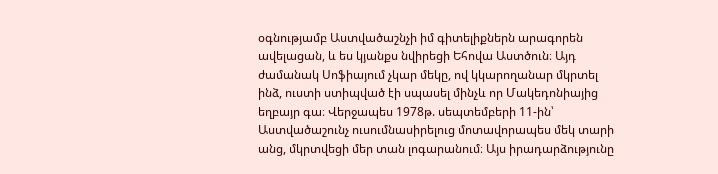օգնությամբ Աստվածաշնչի իմ գիտելիքներն արագորեն ավելացան, և ես կյանքս նվիրեցի Եհովա Աստծուն։ Այդ ժամանակ Սոֆիայում չկար մեկը, ով կկարողանար մկրտել ինձ, ուստի ստիպված էի սպասել մինչև որ Մակեդոնիայից եղբայր գա։ Վերջապես 1978թ. սեպտեմբերի 11-ին՝ Աստվածաշունչ ուսումնասիրելուց մոտավորապես մեկ տարի անց, մկրտվեցի մեր տան լոգարանում։ Այս իրադարձությունը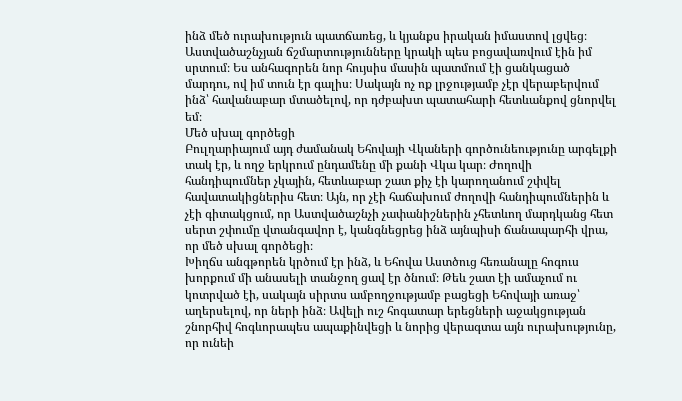ինձ մեծ ուրախություն պատճառեց, և կյանքս իրական իմաստով լցվեց։
Աստվածաշնչյան ճշմարտությունները կրակի պես բոցավառվում էին իմ սրտում։ Ես անհագորեն նոր հույսիս մասին պատմում էի ցանկացած մարդու, ով իմ տուն էր գալիս։ Սակայն ոչ ոք լրջությամբ չէր վերաբերվում ինձ՝ հավանաբար մտածելով, որ դժբախտ պատահարի հետևանքով ցնորվել եմ։
Մեծ սխալ գործեցի
Բուլղարիայում այդ ժամանակ Եհովայի Վկաների գործունեությունը արգելքի տակ էր, և ողջ երկրում ընդամենը մի քանի Վկա կար։ Ժողովի հանդիպումներ չկային, հետևաբար շատ քիչ էի կարողանում շփվել հավատակիցներիս հետ։ Այն, որ չէի հաճախում ժողովի հանդիպումներին և չէի գիտակցում, որ Աստվածաշնչի չափանիշներին չհետևող մարդկանց հետ սերտ շփումը վտանգավոր է, կանգնեցրեց ինձ այնպիսի ճանապարհի վրա, որ մեծ սխալ գործեցի։
Խիղճս անգթորեն կրծում էր ինձ, և Եհովա Աստծուց հեռանալը հոգուս խորքում մի անասելի տանջող ցավ էր ծնում։ Թեև շատ էի ամաչում ու կոտրված էի, սակայն սիրտս ամբողջությամբ բացեցի Եհովայի առաջ՝ աղերսելով, որ ների ինձ։ Ավելի ուշ հոգատար երեցների աջակցության շնորհիվ հոգևորապես ապաքինվեցի և նորից վերագտա այն ուրախությունը, որ ունեի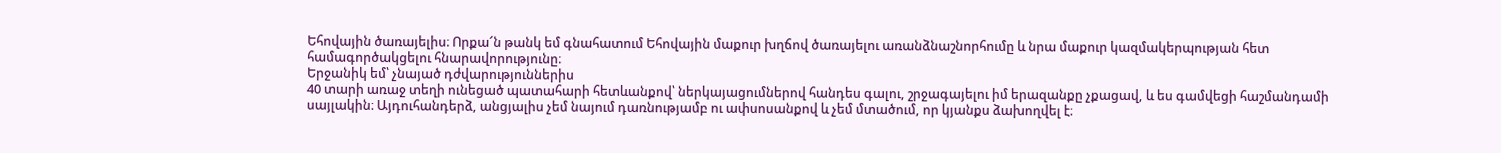Եհովային ծառայելիս։ Որքա՜ն թանկ եմ գնահատում Եհովային մաքուր խղճով ծառայելու առանձնաշնորհումը և նրա մաքուր կազմակերպության հետ համագործակցելու հնարավորությունը։
Երջանիկ եմ՝ չնայած դժվարություններիս
40 տարի առաջ տեղի ունեցած պատահարի հետևանքով՝ ներկայացումներով հանդես գալու, շրջագայելու իմ երազանքը չքացավ, և ես գամվեցի հաշմանդամի սայլակին։ Այդուհանդերձ, անցյալիս չեմ նայում դառնությամբ ու ափսոսանքով և չեմ մտածում, որ կյանքս ձախողվել է։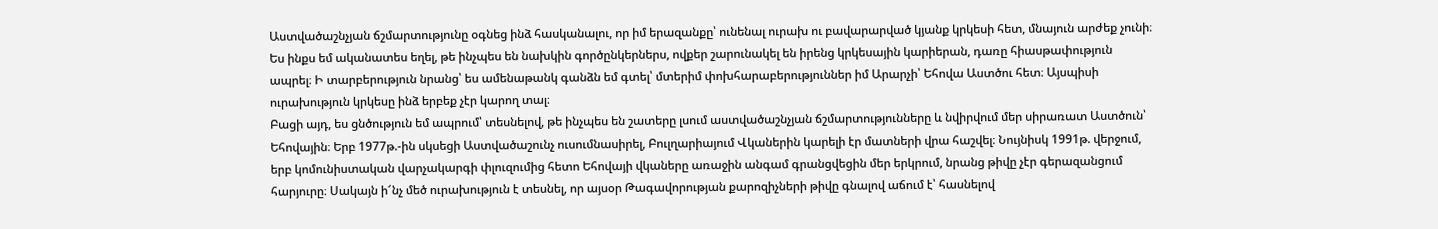Աստվածաշնչյան ճշմարտությունը օգնեց ինձ հասկանալու, որ իմ երազանքը՝ ունենալ ուրախ ու բավարարված կյանք կրկեսի հետ, մնայուն արժեք չունի։ Ես ինքս եմ ականատես եղել, թե ինչպես են նախկին գործընկերներս, ովքեր շարունակել են իրենց կրկեսային կարիերան, դառը հիասթափություն ապրել։ Ի տարբերություն նրանց՝ ես ամենաթանկ գանձն եմ գտել՝ մտերիմ փոխհարաբերություններ իմ Արարչի՝ Եհովա Աստծու հետ։ Այսպիսի ուրախություն կրկեսը ինձ երբեք չէր կարող տալ։
Բացի այդ, ես ցնծություն եմ ապրում՝ տեսնելով, թե ինչպես են շատերը լսում աստվածաշնչյան ճշմարտությունները և նվիրվում մեր սիրառատ Աստծուն՝ Եհովային։ Երբ 1977թ.-ին սկսեցի Աստվածաշունչ ուսումնասիրել, Բուլղարիայում Վկաներին կարելի էր մատների վրա հաշվել։ Նույնիսկ 1991թ. վերջում, երբ կոմունիստական վարչակարգի փլուզումից հետո Եհովայի վկաները առաջին անգամ գրանցվեցին մեր երկրում, նրանց թիվը չէր գերազանցում հարյուրը։ Սակայն ի՜նչ մեծ ուրախություն է տեսնել, որ այսօր Թագավորության քարոզիչների թիվը գնալով աճում է՝ հասնելով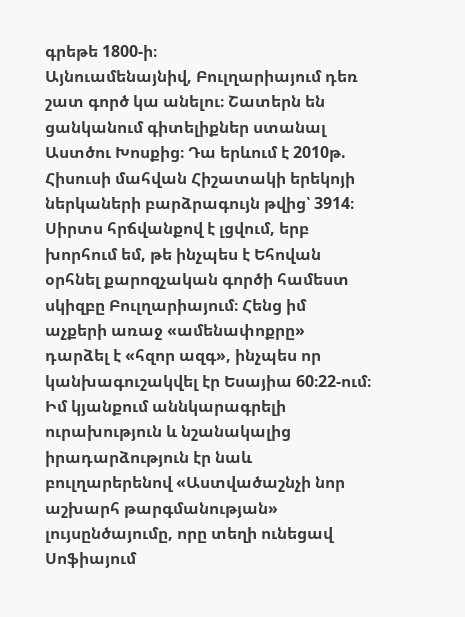գրեթե 1800-ի։
Այնուամենայնիվ, Բուլղարիայում դեռ շատ գործ կա անելու։ Շատերն են ցանկանում գիտելիքներ ստանալ Աստծու Խոսքից։ Դա երևում է 2010թ. Հիսուսի մահվան Հիշատակի երեկոյի ներկաների բարձրագույն թվից՝ 3914։ Սիրտս հրճվանքով է լցվում, երբ խորհում եմ, թե ինչպես է Եհովան օրհնել քարոզչական գործի համեստ սկիզբը Բուլղարիայում։ Հենց իմ աչքերի առաջ «ամենափոքրը» դարձել է «հզոր ազգ», ինչպես որ կանխագուշակվել էր Եսայիա 60։22-ում։
Իմ կյանքում աննկարագրելի ուրախություն և նշանակալից իրադարձություն էր նաև բուլղարերենով «Աստվածաշնչի նոր աշխարհ թարգմանության» լույսընծայումը, որը տեղի ունեցավ Սոֆիայում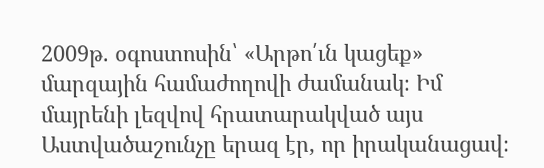2009թ. օգոստոսին՝ «Արթո՛ւն կացեք» մարզային համաժողովի ժամանակ։ Իմ մայրենի լեզվով հրատարակված այս Աստվածաշունչը երազ էր, որ իրականացավ։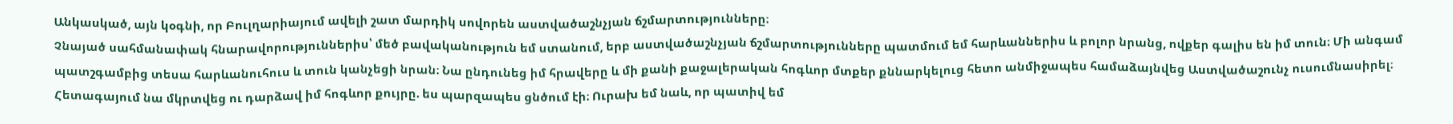Անկասկած, այն կօգնի, որ Բուլղարիայում ավելի շատ մարդիկ սովորեն աստվածաշնչյան ճշմարտությունները։
Չնայած սահմանափակ հնարավորություններիս՝ մեծ բավականություն եմ ստանում, երբ աստվածաշնչյան ճշմարտությունները պատմում եմ հարևաններիս և բոլոր նրանց, ովքեր գալիս են իմ տուն։ Մի անգամ պատշգամբից տեսա հարևանուհուս և տուն կանչեցի նրան։ Նա ընդունեց իմ հրավերը և մի քանի քաջալերական հոգևոր մտքեր քննարկելուց հետո անմիջապես համաձայնվեց Աստվածաշունչ ուսումնասիրել։ Հետագայում նա մկրտվեց ու դարձավ իմ հոգևոր քույրը. ես պարզապես ցնծում էի։ Ուրախ եմ նաև, որ պատիվ եմ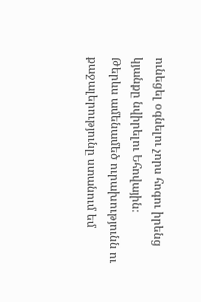ունեցել օգնելու չորս հոգու իրենց կյանքը նվիրելու Եհովային։
Թերևս ամենամեծ ուրախությունն ու քաջալերությունը ստանում եմ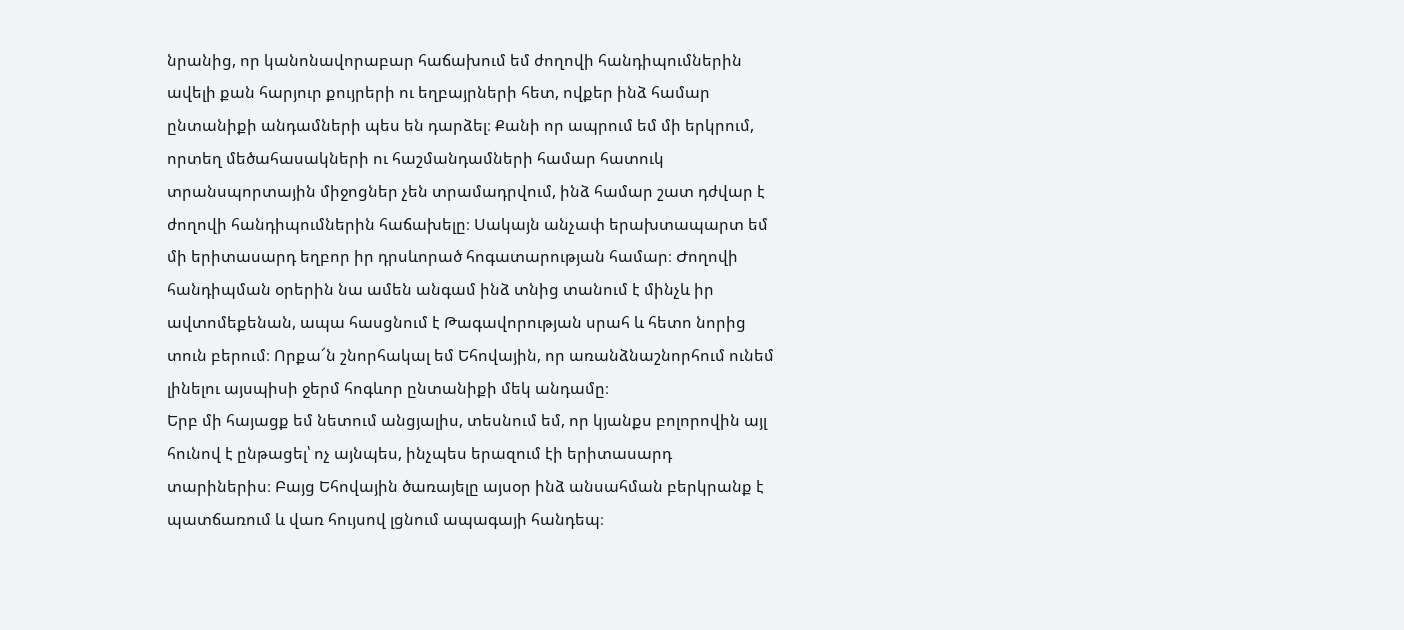նրանից, որ կանոնավորաբար հաճախում եմ ժողովի հանդիպումներին ավելի քան հարյուր քույրերի ու եղբայրների հետ, ովքեր ինձ համար ընտանիքի անդամների պես են դարձել։ Քանի որ ապրում եմ մի երկրում, որտեղ մեծահասակների ու հաշմանդամների համար հատուկ տրանսպորտային միջոցներ չեն տրամադրվում, ինձ համար շատ դժվար է ժողովի հանդիպումներին հաճախելը։ Սակայն անչափ երախտապարտ եմ մի երիտասարդ եղբոր իր դրսևորած հոգատարության համար։ Ժողովի հանդիպման օրերին նա ամեն անգամ ինձ տնից տանում է մինչև իր ավտոմեքենան, ապա հասցնում է Թագավորության սրահ և հետո նորից տուն բերում։ Որքա՜ն շնորհակալ եմ Եհովային, որ առանձնաշնորհում ունեմ լինելու այսպիսի ջերմ հոգևոր ընտանիքի մեկ անդամը։
Երբ մի հայացք եմ նետում անցյալիս, տեսնում եմ, որ կյանքս բոլորովին այլ հունով է ընթացել՝ ոչ այնպես, ինչպես երազում էի երիտասարդ տարիներիս։ Բայց Եհովային ծառայելը այսօր ինձ անսահման բերկրանք է պատճառում և վառ հույսով լցնում ապագայի հանդեպ։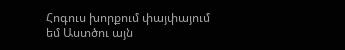Հոգուս խորքում փայփայում եմ Աստծու այն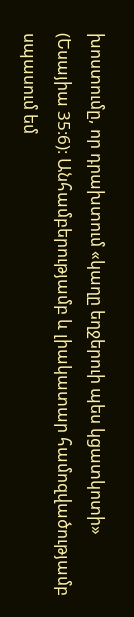խոստումը, որ դրախտում «կաղը եղջերուի պես կցատկոտի» (Եսայիա 35։6)։ Անհամբերությամբ և լիակատար համոզվածությամբ սպասում եմ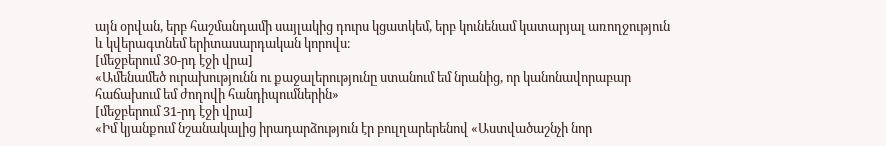այն օրվան, երբ հաշմանդամի սայլակից դուրս կցատկեմ, երբ կունենամ կատարյալ առողջություն և կվերագտնեմ երիտասարդական կորովս։
[մեջբերում 30-րդ էջի վրա]
«Ամենամեծ ուրախությունն ու քաջալերությունը ստանում եմ նրանից, որ կանոնավորաբար հաճախում եմ ժողովի հանդիպումներին»
[մեջբերում 31-րդ էջի վրա]
«Իմ կյանքում նշանակալից իրադարձություն էր բուլղարերենով «Աստվածաշնչի նոր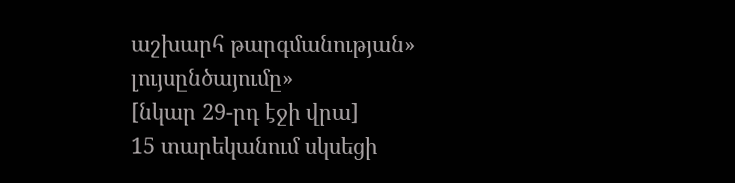աշխարհ թարգմանության» լույսընծայումը»
[նկար 29-րդ էջի վրա]
15 տարեկանում սկսեցի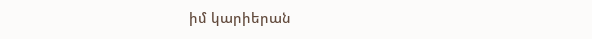իմ կարիերան